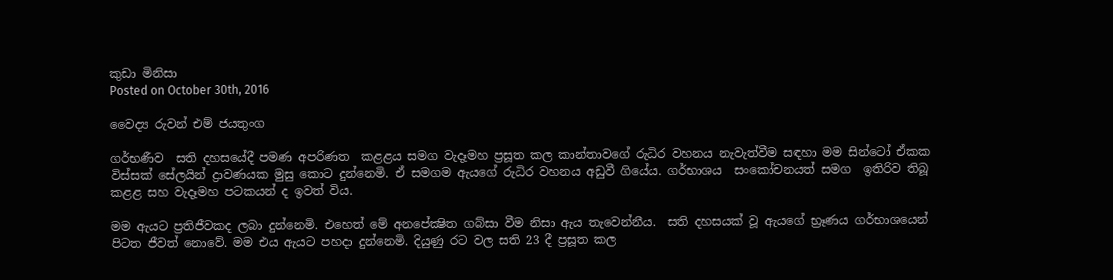කුඩා මිනිසා
Posted on October 30th, 2016

වෛද්‍ය රුවන් එම් ජයතුංග

ගර්භණීව  සති දහසයේදී පමණ අපරිණත  කළළය සමග වැදෑමහ ප්‍රසූත කල කාන්තාවගේ රුධිර වහනය නැවැත්වීම සඳහා මම සින්ටෝ ඒකක විස්සක් සේලයින් ද්‍රාවණයක මුසු කොට දුන්නෙමි. ඒ සමගම ඇයගේ රුධිර වහනය අඩුවී ගියේය. ගර්භාශය  සංකෝචනයත් සමග  ඉතිරිව තිබූ කළළ සහ වැදෑමහ පටකයන් ද ඉවත් විය.

මම ඇයට ප්‍රතිජීවකද ලබා දුන්නෙමි. එහෙත් මේ අනපේක්‍ෂිත ගබ්සා වීම නිසා ඇය තැවෙන්නීය.  සති දහසයක් වූ ඇයගේ භ්‍රෑණය ගර්භාශයෙන් පිටත ජීවත් නොවේ. මම එය ඇයට පහදා දුන්නෙමි. දියුණු රට වල සති 23 දී ප්‍රසූත කල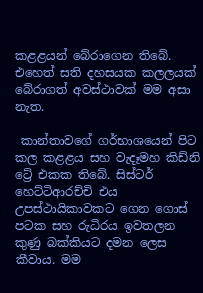කළළයන් බේරාගෙන තිබේ. එහෙත් සති දහසයක කලලයක් බේරාගත් අවස්ථාවක් මම අසා නැත.

 කාන්තාවගේ ගර්භාශයෙන් පිට කල කළළය සහ වැදෑමහ කිඩ්නි ට්‍රේ එකක තිබේ. සිස්ටර් හෙට්ටිආරච්චි එය උපස්ථායිකාවකට ගෙන ගොස් පටක සහ රුධිරය ඉවතලන කුණු බක්කියට දමන ලෙස කීවාය. මම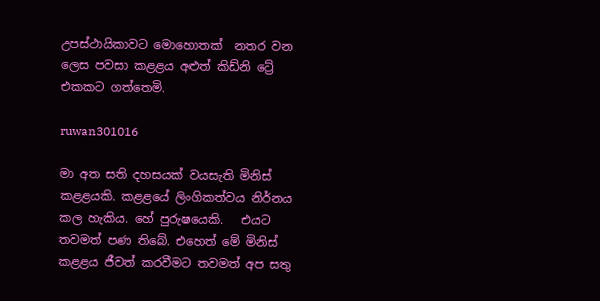උපස්ථායිකාවට මොහොතක්  නතර වන ලෙස පවසා කළළය අළුත් කිඩ්නි ට්‍රේ එකකට ගත්තෙමි.

ruwan301016

මා අත සති දහසයක් වයසැති මිනිස් කළළයකි. කළළයේ ලිංගිකත්වය නිර්නය කල හැකිය. හේ පුරුෂයෙකි.   එයට තවමත් පණ තිබේ. එහෙත් මේ මිනිස් කළළය ජීවත් කරවීමට තවමත් අප සතු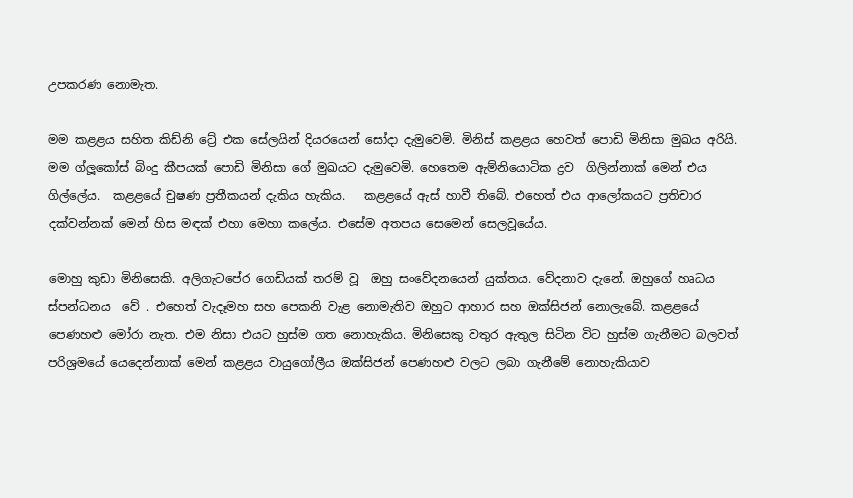උපකරණ නොමැත.

මම කළළය සහිත කිඩ්නි ට්‍රේ එක සේලයින් දියරයෙන් සෝදා දැමුවෙමි. මිනිස් කළළය හෙවත් පොඩි මිනිසා මුඛය අරියි. මම ග්ලූකෝස් බිංදු කීපයක් පොඩි මිනිසා ගේ මුඛයට දැමුවෙමි. හෙතෙම ඇම්නියොටික ද්‍රව  ගිලින්නාක් මෙන් එය ගිල්ලේය.  කළළයේ චුෂණ ප්‍රතීකයන් දැකිය හැකිය.   කළළයේ ඇස් හාවී තිබේ. එහෙත් එය ආලෝකයට ප්‍රතිචාර දක්වන්නක් මෙන් හිස මඳක් එහා මෙහා කලේය. එසේම අතපය සෙමෙන් සෙලවූයේය.

මොහු කුඩා මිනිසෙකි. අලිගැටපේර ගෙඩියක් තරම් වූ  ඔහු සංවේදනයෙන් යුක්තය. වේදනාව දැනේ. ඔහුගේ හෘධය ස්පන්ධනය  වේ . එහෙත් වැදෑමහ සහ පෙකනි වැළ නොමැතිව ඔහුට ආහාර සහ ඔක්සිජන් නොලැබේ. කළළයේ පෙණහළු මෝරා නැත. එම නිසා එයට හුස්ම ගත නොහැකිය. මිනිසෙකු වතුර ඇතුල සිටින විට හුස්ම ගැනීමට බලවත් පරිශ්‍රමයේ යෙදෙන්නාක් මෙන් කළළය වායුගෝලීය ඔක්සිජන් පෙණහළු වලට ලබා ගැනීමේ නොහැකියාව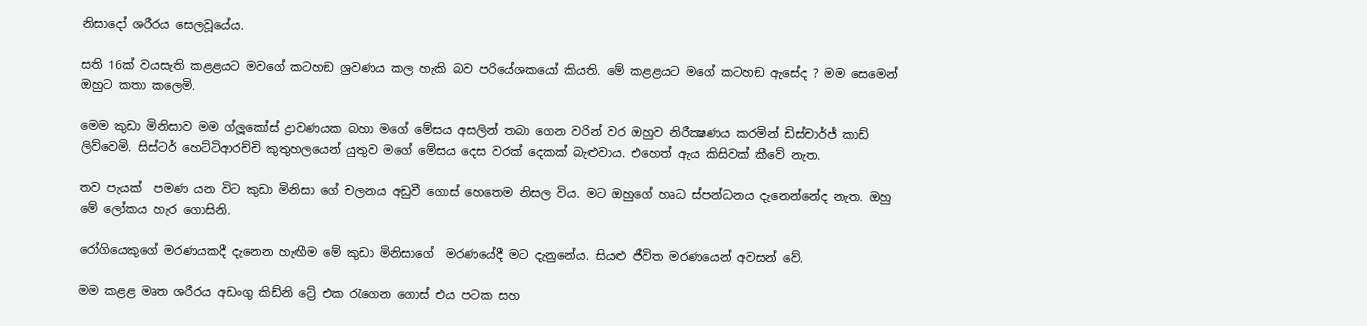නිසාදෝ ශරීරය සෙලවූයේය.

සති 16ක් වයසැති කළළයට මවගේ කටහඞ ශ්‍රවණය කල හැකි බව පරියේශකයෝ කියති. මේ කළළයට මගේ කටහඞ ඇසේද ? මම සෙමෙන් ඔහුට කතා කලෙමි.

මෙම කුඩා මිනිසාව මම ග්ලූකෝස් ද්‍රාවණයක බහා මගේ මේසය අසලින් තබා ගෙන වරින් වර ඔහුව නිරීක්‍ෂණය කරමින් ඩිස්චාර්ජ් කාඩ් ලිව්වෙමි. සිස්ටර් හෙට්ටිආරච්චි කුතුහලයෙන් යුතුව මගේ මේසය දෙස වරක් දෙකක් බැළුවාය. එහෙත් ඇය කිසිවක් කීවේ නැත.

තව පැයක්  පමණ යන විට කුඩා මිනිසා ගේ චලනය අඩුවී ගොස් හෙතෙම නිසල විය. මට ඔහුගේ හෘධ ස්පන්ධනය දැනෙන්නේද නැත. ඔහු මේ ලෝකය හැර ගොසිනි.

රෝගියෙකුගේ මරණයකදී දැනෙන හැඟීම මේ කුඩා මිනිසාගේ  මරණයේදී මට දැනුනේය. සියළු ජීවිත මරණයෙන් අවසන් වේ.

මම කළළ මෘත ශරීරය අඩංගු කිඩ්නි ට්‍රේ එක රැගෙන ගොස් එය පටක සහ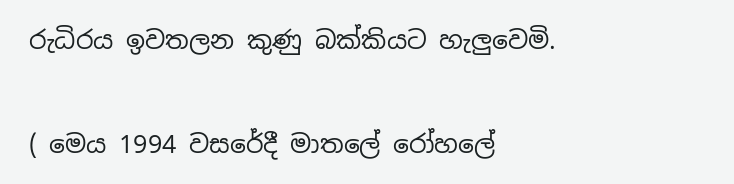රුධිරය ඉවතලන කුණු බක්කියට හැලුවෙමි.

( මෙය 1994 වසරේදී මාතලේ රෝහලේ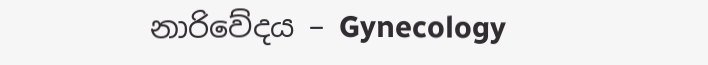නාරිවේදය – Gynecology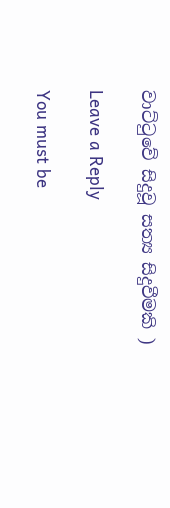වාට්ටුවේ සිදුවූ සත්‍ය සිදුවීමකි )

Leave a Reply

You must be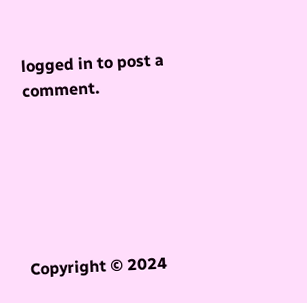logged in to post a comment.






Copyright © 2024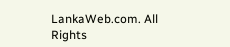LankaWeb.com. All Rights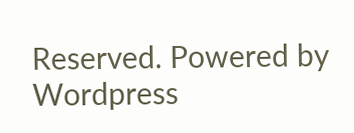Reserved. Powered by Wordpress